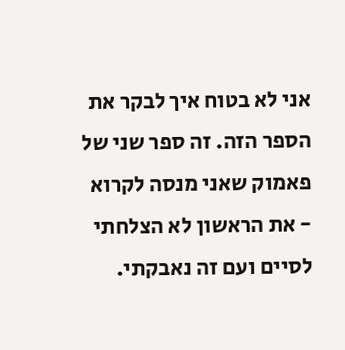אני לא בטוח איך לבקר את הספר הזה. זה ספר שני של פאמוק שאני מנסה לקרוא - את הראשון לא הצלחתי לסיים ועם זה נאבקתי.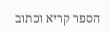הספר קריא וכתוב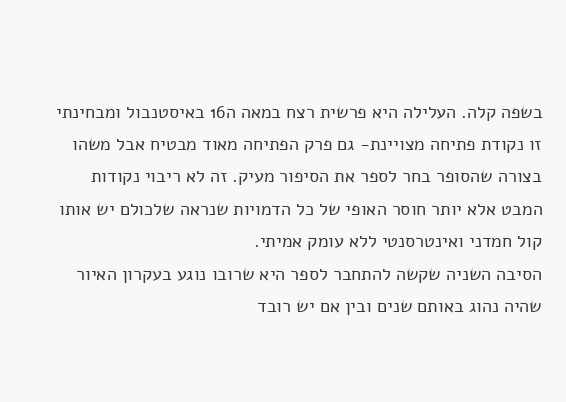בשפה קלה. העלילה היא פרשית רצח במאה ה16 באיסטנבול ומבחינתי זו נקודת פתיחה מצויינת- גם פרק הפתיחה מאוד מבטיח אבל משהו בצורה שהסופר בחר לספר את הסיפור מעיק. זה לא ריבוי נקודות המבט אלא יותר חוסר האופי של כל הדמויות שנראה שלכולם יש אותו קול חמדני ואינטרסנטי ללא עומק אמיתי.
הסיבה השניה שקשה להתחבר לספר היא שרובו נוגע בעקרון האיור שהיה נהוג באותם שנים ובין אם יש רובד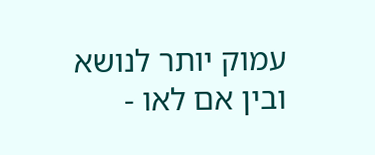עמוק יותר לנושא ובין אם לאו -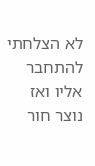לא הצלחתי להתחבר אליו ואז נוצר חור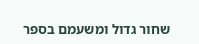שחור גדול ומשעמם בספר